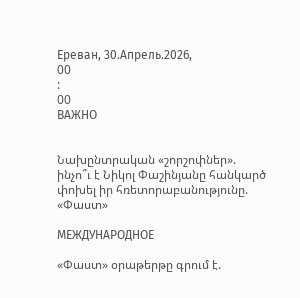Ереван, 30.Апрель.2026,
00
:
00
ВАЖНО


Նախընտրական «շորշոփներ». ինչո՞ւ է Նիկոլ Փաշինյանը հանկարծ փոխել իր հռետորաբանությունը. «Փաստ»

МЕЖДУНАРОДНОЕ

«Փաստ» օրաթերթը գրում է.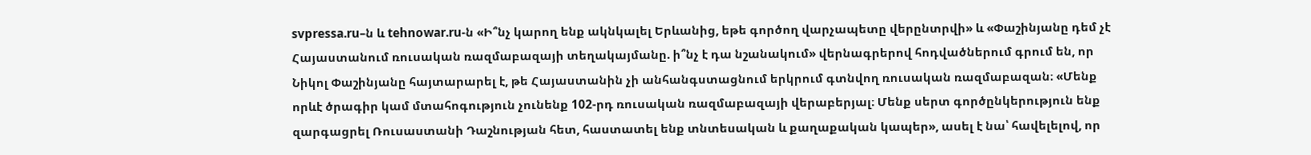svpressa.ru–ն և tehnowar.ru-ն «Ի՞նչ կարող ենք ակնկալել Երևանից, եթե գործող վարչապետը վերընտրվի» և «Փաշինյանը դեմ չէ Հայաստանում ռուսական ռազմաբազայի տեղակայմանը. ի՞նչ է դա նշանակում» վերնագրերով հոդվածներում գրում են, որ Նիկոլ Փաշինյանը հայտարարել է, թե Հայաստանին չի անհանգստացնում երկրում գտնվող ռուսական ռազմաբազան։ «Մենք որևէ ծրագիր կամ մտահոգություն չունենք 102-րդ ռուսական ռազմաբազայի վերաբերյալ։ Մենք սերտ գործընկերություն ենք զարգացրել Ռուսաստանի Դաշնության հետ, հաստատել ենք տնտեսական և քաղաքական կապեր», ասել է նա՝ հավելելով, որ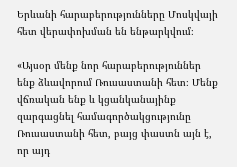Երևանի հարաբերությունները Մոսկվայի հետ վերափոխման են ենթարկվում։

«Այսօր մենք նոր հարաբերություններ ենք ձևավորում Ռուսաստանի հետ։ Մենք վճռական ենք և կցանկանայինք զարգացնել համագործակցությունը Ռուսաստանի հետ, բայց փաստն այն է, որ այդ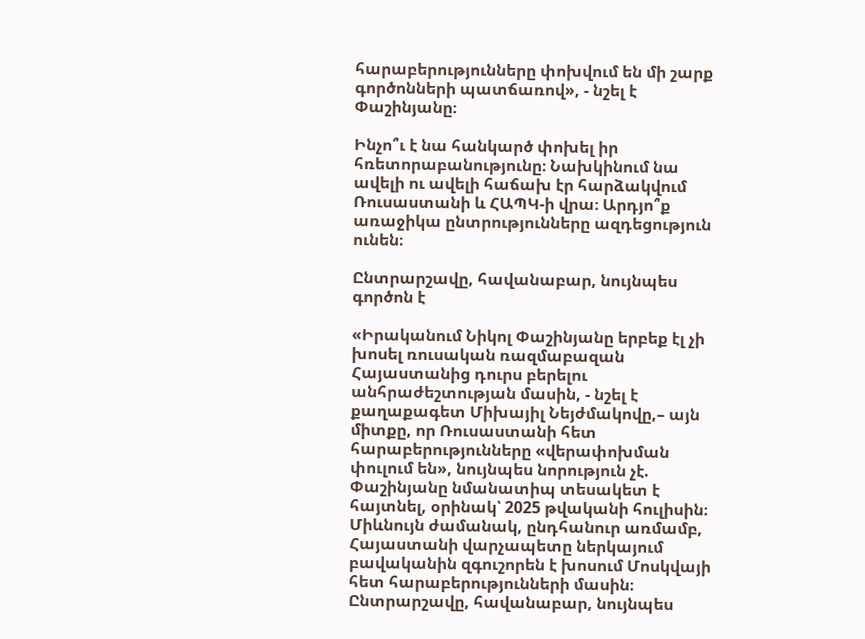հարաբերությունները փոխվում են մի շարք գործոնների պատճառով», - նշել է Փաշինյանը։

Ինչո՞ւ է նա հանկարծ փոխել իր հռետորաբանությունը։ Նախկինում նա ավելի ու ավելի հաճախ էր հարձակվում Ռուսաստանի և ՀԱՊԿ-ի վրա։ Արդյո՞ք առաջիկա ընտրությունները ազդեցություն ունեն։

Ընտրարշավը, հավանաբար, նույնպես գործոն է

«Իրականում Նիկոլ Փաշինյանը երբեք էլ չի խոսել ռուսական ռազմաբազան Հայաստանից դուրս բերելու անհրաժեշտության մասին, - նշել է քաղաքագետ Միխայիլ Նեյժմակովը,– այն միտքը, որ Ռուսաստանի հետ հարաբերությունները «վերափոխման փուլում են», նույնպես նորություն չէ. Փաշինյանը նմանատիպ տեսակետ է հայտնել, օրինակ՝ 2025 թվականի հուլիսին։ Միևնույն ժամանակ, ընդհանուր առմամբ, Հայաստանի վարչապետը ներկայում բավականին զգուշորեն է խոսում Մոսկվայի հետ հարաբերությունների մասին։ Ընտրարշավը, հավանաբար, նույնպես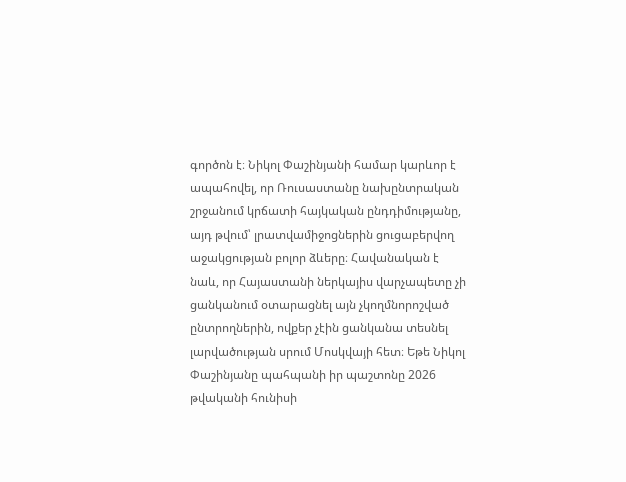գործոն է։ Նիկոլ Փաշինյանի համար կարևոր է ապահովել, որ Ռուսաստանը նախընտրական շրջանում կրճատի հայկական ընդդիմությանը, այդ թվում՝ լրատվամիջոցներին ցուցաբերվող աջակցության բոլոր ձևերը։ Հավանական է նաև, որ Հայաստանի ներկայիս վարչապետը չի ցանկանում օտարացնել այն չկողմնորոշված ընտրողներին, ովքեր չէին ցանկանա տեսնել լարվածության սրում Մոսկվայի հետ։ Եթե Նիկոլ Փաշինյանը պահպանի իր պաշտոնը 2026 թվականի հունիսի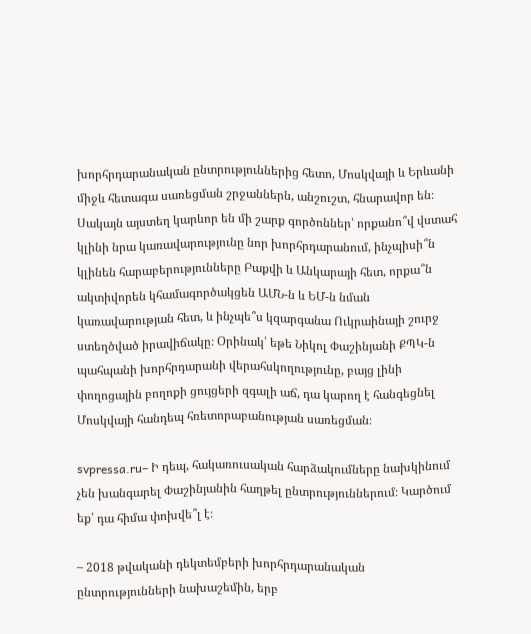խորհրդարանական ընտրություններից հետո, Մոսկվայի և Երևանի միջև հետագա սառեցման շրջաններն, անշուշտ, հնարավոր են։ Սակայն այստեղ կարևոր են մի շարք գործոններ՝ որքանո՞վ վստահ կլինի նրա կառավարությունը նոր խորհրդարանում, ինչպիսի՞ն կլինեն հարաբերությունները Բաքվի և Անկարայի հետ, որքա՞ն ակտիվորեն կհամագործակցեն ԱՄՆ-ն և ԵՄ-ն նման կառավարության հետ, և ինչպե՞ս կզարգանա Ուկրաինայի շուրջ ստեղծված իրավիճակը։ Օրինակ՝ եթե Նիկոլ Փաշինյանի ՔՊԿ-ն պահպանի խորհրդարանի վերահսկողությունը, բայց լինի փողոցային բողոքի ցույցերի զգալի աճ, դա կարող է հանգեցնել Մոսկվայի հանդեպ հռետորաբանության սառեցման։

svpressa.ru– Ի դեպ, հակառուսական հարձակումները նախկինում չեն խանգարել Փաշինյանին հաղթել ընտրություններում։ Կարծում եք՝ դա հիմա փոխվե՞լ է։

– 2018 թվականի դեկտեմբերի խորհրդարանական ընտրությունների նախաշեմին, երբ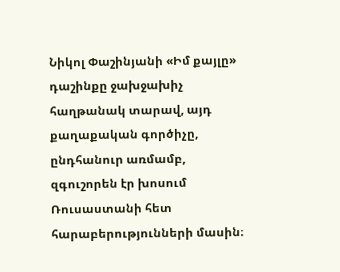Նիկոլ Փաշինյանի «Իմ քայլը» դաշինքը ջախջախիչ հաղթանակ տարավ, այդ քաղաքական գործիչը, ընդհանուր առմամբ, զգուշորեն էր խոսում Ռուսաստանի հետ հարաբերությունների մասին։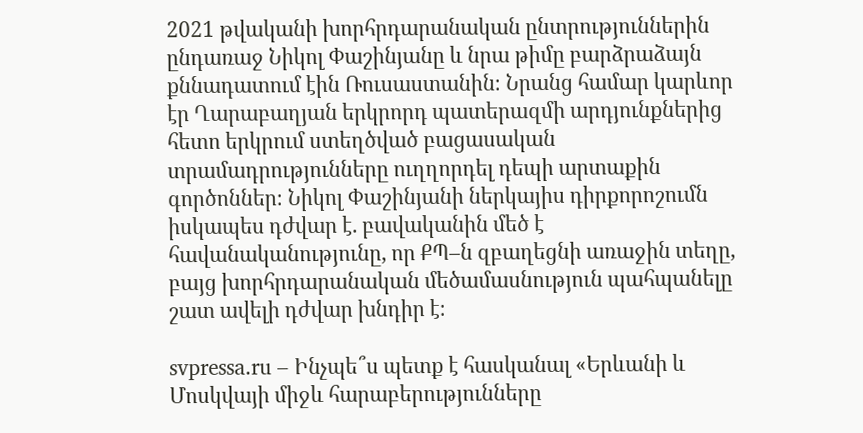2021 թվականի խորհրդարանական ընտրություններին ընդառաջ Նիկոլ Փաշինյանը և նրա թիմը բարձրաձայն քննադատում էին Ռուսաստանին։ Նրանց համար կարևոր էր Ղարաբաղյան երկրորդ պատերազմի արդյունքներից հետո երկրում ստեղծված բացասական տրամադրությունները ուղղորդել դեպի արտաքին գործոններ։ Նիկոլ Փաշինյանի ներկայիս դիրքորոշումն իսկապես դժվար է. բավականին մեծ է հավանականությունը, որ ՔՊ–ն զբաղեցնի առաջին տեղը, բայց խորհրդարանական մեծամասնություն պահպանելը շատ ավելի դժվար խնդիր է։

svpressa.ru – Ինչպե՞ս պետք է հասկանալ «Երևանի և Մոսկվայի միջև հարաբերությունները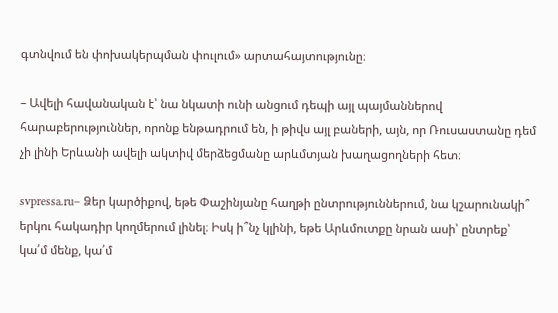գտնվում են փոխակերպման փուլում» արտահայտությունը։

– Ավելի հավանական է՝ նա նկատի ունի անցում դեպի այլ պայմաններով հարաբերություններ, որոնք ենթադրում են, ի թիվս այլ բաների, այն, որ Ռուսաստանը դեմ չի լինի Երևանի ավելի ակտիվ մերձեցմանը արևմտյան խաղացողների հետ։

svpressa.ru– Ձեր կարծիքով, եթե Փաշինյանը հաղթի ընտրություններում, նա կշարունակի՞ երկու հակադիր կողմերում լինել։ Իսկ ի՞նչ կլինի, եթե Արևմուտքը նրան ասի՝ ընտրեք՝ կա՛մ մենք, կա՛մ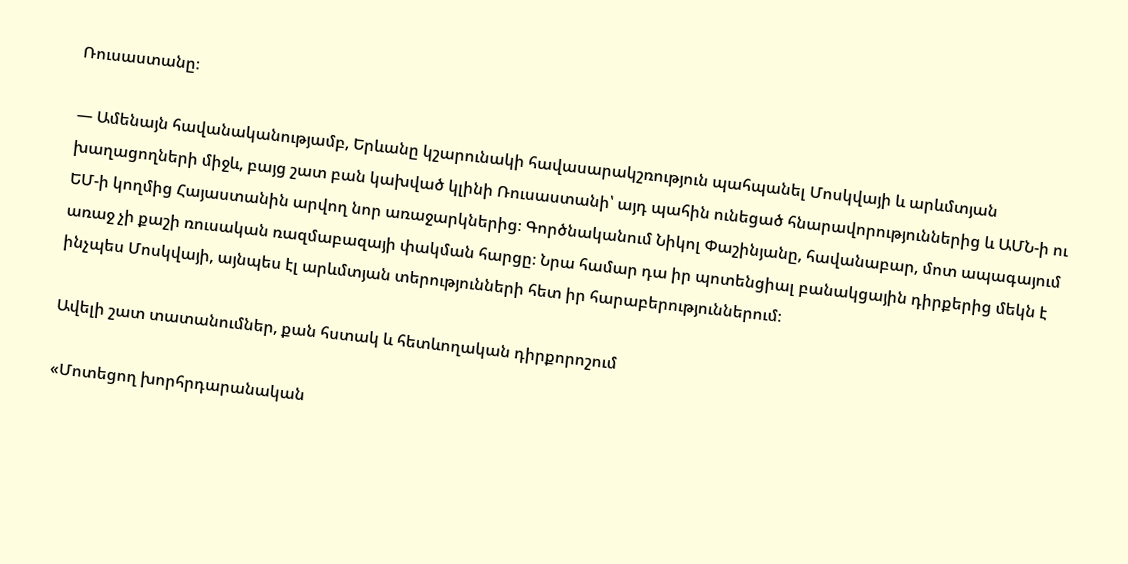Ռուսաստանը։

— Ամենայն հավանականությամբ, Երևանը կշարունակի հավասարակշռություն պահպանել Մոսկվայի և արևմտյան խաղացողների միջև, բայց շատ բան կախված կլինի Ռուսաստանի՝ այդ պահին ունեցած հնարավորություններից և ԱՄՆ-ի ու ԵՄ-ի կողմից Հայաստանին արվող նոր առաջարկներից։ Գործնականում Նիկոլ Փաշինյանը, հավանաբար, մոտ ապագայում առաջ չի քաշի ռուսական ռազմաբազայի փակման հարցը։ Նրա համար դա իր պոտենցիալ բանակցային դիրքերից մեկն է ինչպես Մոսկվայի, այնպես էլ արևմտյան տերությունների հետ իր հարաբերություններում։

Ավելի շատ տատանումներ, քան հստակ և հետևողական դիրքորոշում

«Մոտեցող խորհրդարանական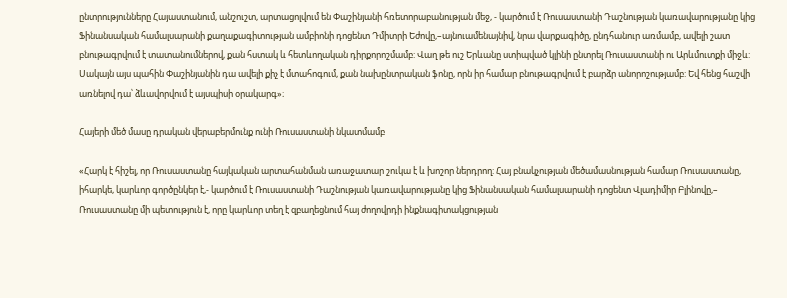ընտրությունները Հայաստանում, անշուշտ, արտացոլվում են Փաշինյանի հռետորաբանության մեջ, - կարծում է Ռուսաստանի Դաշնության կառավարությանը կից Ֆինանսական համալսարանի քաղաքագիտության ամբիոնի դոցենտ Դմիտրի Եժովը,–այնուամենայնիվ, նրա վարքագիծը, ընդհանուր առմամբ, ավելի շատ բնութագրվում է տատանումներով, քան հստակ և հետևողական դիրքորոշմամբ: Վաղ թե ուշ Երևանը ստիպված կլինի ընտրել Ռուսաստանի ու Արևմուտքի միջև: Սակայն այս պահին Փաշինյանին դա ավելի քիչ է մտահոգում, քան նախընտրական ֆոնը, որն իր համար բնութագրվում է բարձր անորոշությամբ: Եվ հենց հաշվի առնելով դա՝ ձևավորվում է այսպիսի օրակարգ»։

Հայերի մեծ մասը դրական վերաբերմունք ունի Ռուսաստանի նկատմամբ

«Հարկ է հիշել, որ Ռուսաստանը հայկական արտահանման առաջատար շուկա է և խոշոր ներդրող: Հայ բնակչության մեծամասնության համար Ռուսաստանը, իհարկե, կարևոր գործընկեր է,- կարծում է Ռուսաստանի Դաշնության կառավարությանը կից Ֆինանսական համալսարանի դոցենտ Վլադիմիր Բլինովը,– Ռուսաստանը մի պետություն է, որը կարևոր տեղ է զբաղեցնում հայ ժողովրդի ինքնագիտակցության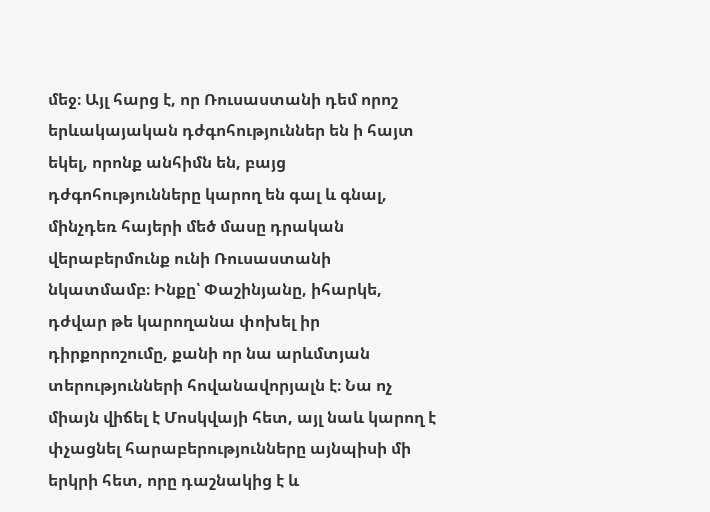մեջ։ Այլ հարց է, որ Ռուսաստանի դեմ որոշ երևակայական դժգոհություններ են ի հայտ եկել, որոնք անհիմն են, բայց դժգոհությունները կարող են գալ և գնալ, մինչդեռ հայերի մեծ մասը դրական վերաբերմունք ունի Ռուսաստանի նկատմամբ։ Ինքը՝ Փաշինյանը, իհարկե, դժվար թե կարողանա փոխել իր դիրքորոշումը, քանի որ նա արևմտյան տերությունների հովանավորյալն է։ Նա ոչ միայն վիճել է Մոսկվայի հետ, այլ նաև կարող է փչացնել հարաբերությունները այնպիսի մի երկրի հետ, որը դաշնակից է և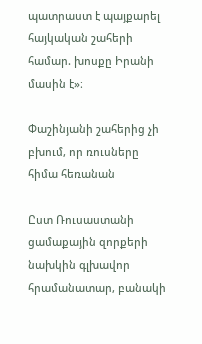պատրաստ է պայքարել հայկական շահերի համար. խոսքը Իրանի մասին է»։

Փաշինյանի շահերից չի բխում, որ ռուսները հիմա հեռանան

Ըստ Ռուսաստանի ցամաքային զորքերի նախկին գլխավոր հրամանատար, բանակի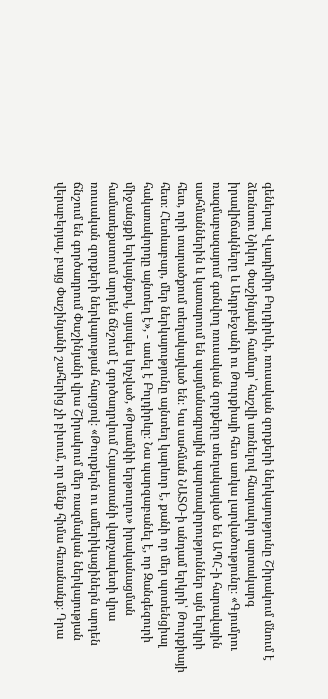գեներալ Վլադիմիր Բոլդիրևի, ռուսական զորքերի ներկայությունը Շիրակում մնում է ձեռնտու Նիկոլ Փաշինյանի համար՝ հաշվի առնելով հնարավոր արտակարգ իրավիճակները և Ադրբեջանի ու Թուրքիայի հետ առկա լարվածությունը։ «Գյումրու ռազմաբազայում գտնվող ռուսական զորքերը տեղակայված են ԱՊՀ-ի հարավային սահմաններին և կատարում են պայմանագրային պարտավորություններ այն երկրի հետ, որի տարածքում տեղակայված են։ Կա սահման ՆԱՏՕ-ի անդամ երկրի՝ Թուրքիայի հետ։ Հետևաբար, մեր ներկայությունը այնտեղ կարևոր է, քանի որ մեր պոտենցիալ հակառակորդը այնտեղ է», - ասել է Բոլդիրևը։ Նա պարզաբանել է, որ Զանգեզուրի միջանցքի երկայնքով, այսպես կոչված, «Թրամփի երթուղու» իրականացման համատեքստում արդեն ճնշում է գործադրվում Հայաստանի վարչապետի վրա ռուսական զորքերի ներկայության հարցով։ «Թուրքերն ու ամերիկացիներն արդեն ճնշում են գործադրում Փաշինյանի վրա Շիրակում մեր ռազմական ներկայության վերաբերյալ, բայց Փաշինյանի շահերից չի բխում, որ մենք հիմա հեռանանք։ Դրա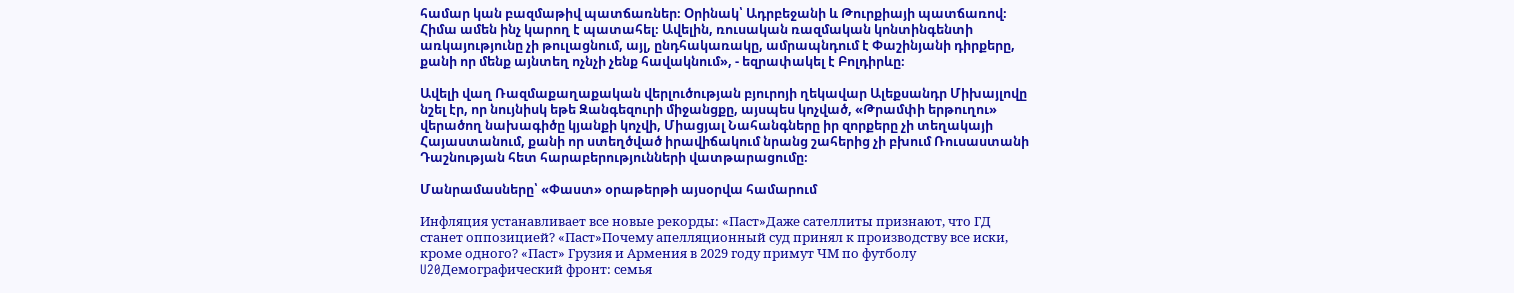համար կան բազմաթիվ պատճառներ։ Օրինակ՝ Ադրբեջանի և Թուրքիայի պատճառով։ Հիմա ամեն ինչ կարող է պատահել։ Ավելին, ռուսական ռազմական կոնտինգենտի առկայությունը չի թուլացնում, այլ, ընդհակառակը, ամրապնդում է Փաշինյանի դիրքերը, քանի որ մենք այնտեղ ոչնչի չենք հավակնում», - եզրափակել է Բոլդիրևը։

Ավելի վաղ Ռազմաքաղաքական վերլուծության բյուրոյի ղեկավար Ալեքսանդր Միխայլովը նշել էր, որ նույնիսկ եթե Զանգեզուրի միջանցքը, այսպես կոչված, «Թրամփի երթուղու» վերածող նախագիծը կյանքի կոչվի, Միացյալ Նահանգները իր զորքերը չի տեղակայի Հայաստանում, քանի որ ստեղծված իրավիճակում նրանց շահերից չի բխում Ռուսաստանի Դաշնության հետ հարաբերությունների վատթարացումը։

Մանրամասները՝ «Փաստ» օրաթերթի այսօրվա համարում

Инфляция устанавливает все новые рекорды: «Паст»Даже сателлиты признают, что ГД станет оппозицией? «Паст»Почему апелляционный суд принял к производству все иски, кроме одного? «Паст» Грузия и Армения в 2029 году примут ЧМ по футболу U20Демографический фронт: семья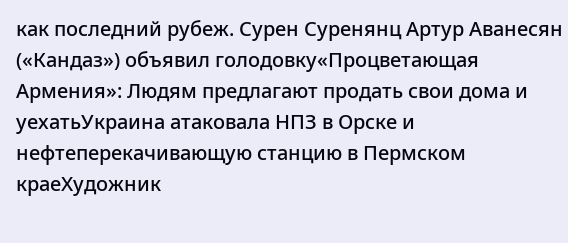как последний рубеж. Сурен Суренянц Артур Аванесян («Кандаз») объявил голодовку«Процветающая Армения»: Людям предлагают продать свои дома и уехатьУкраина атаковала НПЗ в Орске и нефтеперекачивающую станцию в Пермском краеХудожник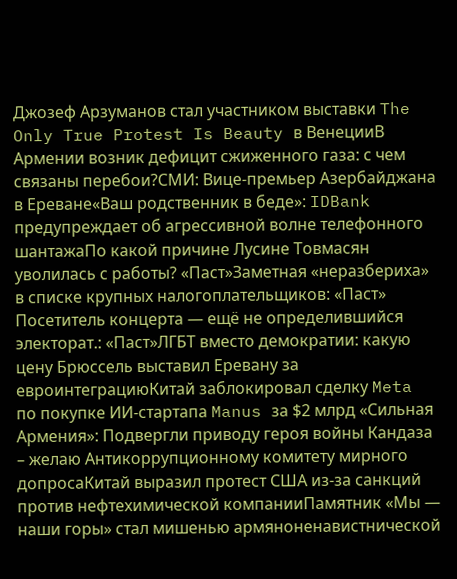Джозеф Арзуманов стал участником выставки The Only True Protest Is Beauty в ВенецииВ Армении возник дефицит сжиженного газа: с чем связаны перебои?СМИ: Вице-премьер Азербайджана в Ереване«Ваш родственник в беде»: IDBank предупреждает об агрессивной волне телефонного шантажаПо какой причине Лусине Товмасян уволилась с работы? «Паст»Заметная «неразбериха» в списке крупных налогоплательщиков: «Паст» Посетитель концерта — ещё не определившийся электорат.: «Паст»ЛГБТ вместо демократии: какую цену Брюссель выставил Еревану за евроинтеграциюКитай заблокировал сделку Meta по покупке ИИ-стартапа Manus за $2 млрд «Сильная Армения»: Подвергли приводу героя войны Кандаза – желаю Антикоррупционному комитету мирного допросаКитай выразил протест США из-за санкций против нефтехимической компанииПамятник «Мы — наши горы» стал мишенью армяноненавистнической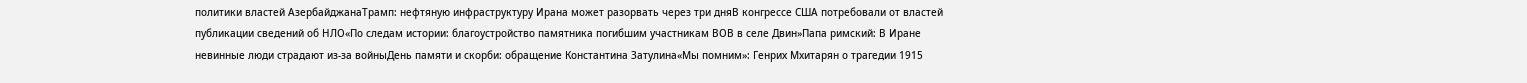политики властей АзербайджанаТрамп: нефтяную инфраструктуру Ирана может разорвать через три дняВ конгрессе США потребовали от властей публикации сведений об НЛО«По следам истории: благоустройство памятника погибшим участникам ВОВ в селе Двин»Папа римский: В Иране невинные люди страдают из-за войныДень памяти и скорби: обращение Константина Затулина«Мы помним»: Генрих Мхитарян о трагедии 1915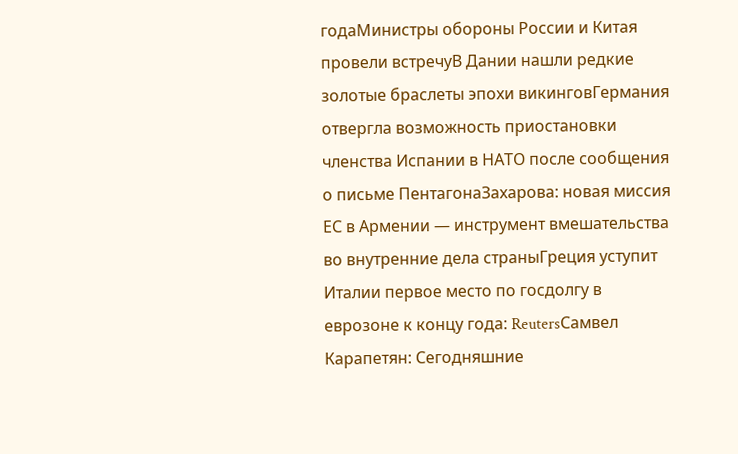годаМинистры обороны России и Китая провели встречуВ Дании нашли редкие золотые браслеты эпохи викинговГермания отвергла возможность приостановки членства Испании в НАТО после сообщения о письме ПентагонаЗахарова: новая миссия ЕС в Армении — инструмент вмешательства во внутренние дела страныГреция уступит Италии первое место по госдолгу в еврозоне к концу года: ReutersСамвел Карапетян: Сегодняшние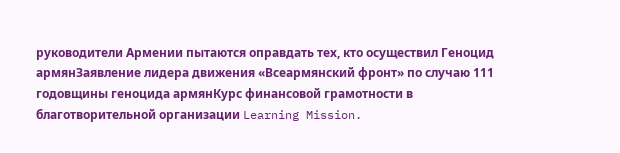руководители Армении пытаются оправдать тех, кто осуществил Геноцид армянЗаявление лидера движения «Всеармянский фронт» по случаю 111 годовщины геноцида армянКурс финансовой грамотности в благотворительной организации Learning Mission.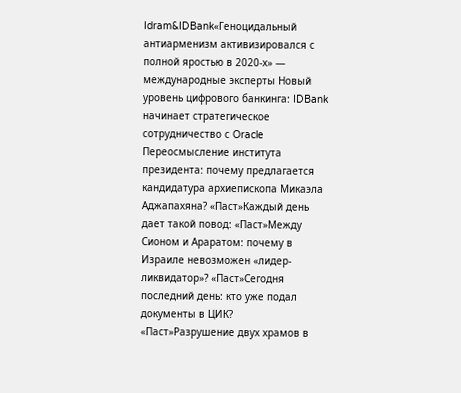Idram&IDBank«Геноцидальный антиарменизм активизировался с полной яростью в 2020-х» — международные эксперты Новый уровень цифрового банкинга: IDBank начинает стратегическое сотрудничество с Oracle Переосмысление института президента: почему предлагается кандидатура архиепископа Микаэла Аджапахяна? «Паст»Каждый день дает такой повод: «Паст»Между Сионом и Араратом: почему в Израиле невозможен «лидер-ликвидатор»? «Паст»Сегодня последний день: кто уже подал документы в ЦИК? «Паст»Разрушение двух храмов в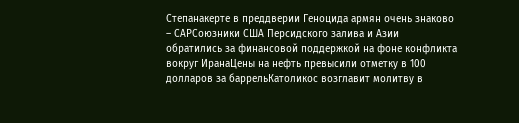Степанакерте в преддверии Геноцида армян очень знаково – САРСоюзники США Персидского залива и Азии обратились за финансовой поддержкой на фоне конфликта вокруг ИранаЦены на нефть превысили отметку в 100 долларов за баррельКатоликос возглавит молитву в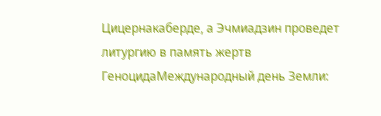Цицернакаберде, а Эчмиадзин проведет литургию в память жертв ГеноцидаМеждународный день Земли: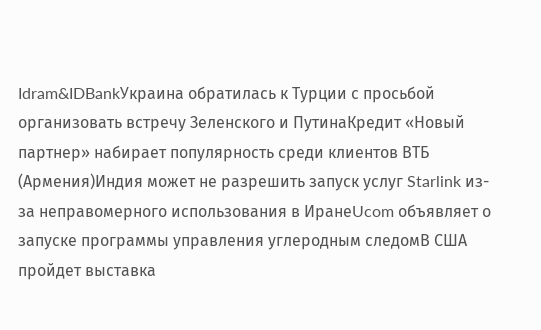Idram&IDBankУкраина обратилась к Турции с просьбой организовать встречу Зеленского и ПутинаКредит «Новый партнер» набирает популярность среди клиентов ВТБ (Армения)Индия может не разрешить запуск услуг Starlink из-за неправомерного использования в ИранеUcom объявляет о запуске программы управления углеродным следомВ США пройдет выставка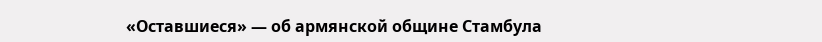«Оставшиеся» — об армянской общине Стамбула